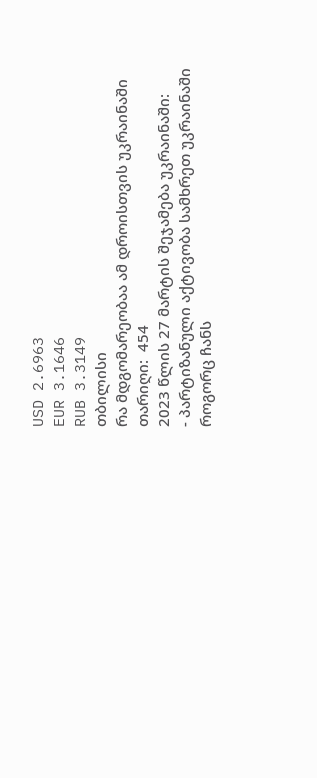USD 2.6963
EUR 3.1646
RUB 3.3149
თბილისი
რა მდგომარეობაა ამ დროისთვის უკრაინაში
თარიღი:  454
2023 წლის 27 მარტის შეჯამება უკრაინაში:
- პარტიზანული აქტივობა სამხრეთ უკრაინაში როგორც ჩანს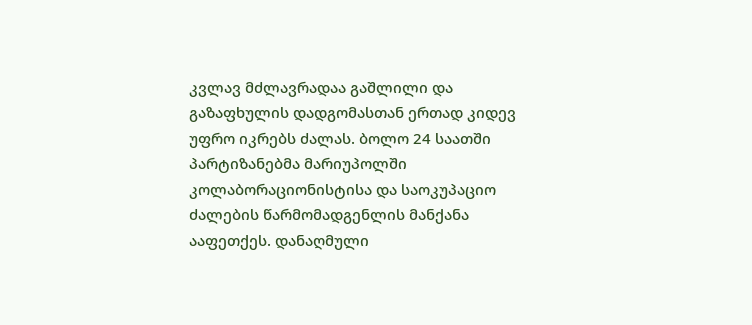კვლავ მძლავრადაა გაშლილი და გაზაფხულის დადგომასთან ერთად კიდევ უფრო იკრებს ძალას. ბოლო 24 საათში პარტიზანებმა მარიუპოლში კოლაბორაციონისტისა და საოკუპაციო ძალების წარმომადგენლის მანქანა ააფეთქეს. დანაღმული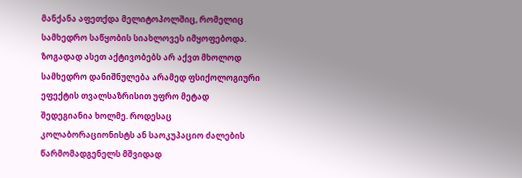მანქანა აფეთქდა მელიტოპოლშიც, რომელიც სამხედრო საწყობის სიახლოვეს იმყოფებოდა. ზოგადად ასეთ აქტივობებს არ აქვთ მხოლოდ სამხედრო დანიშნულება არამედ ფსიქოლოგიური ეფექტის თვალსაზრისით უფრო მეტად შედეგიანია ხოლმე. როდესაც კოლაბორაციონისტს ან საოკუპაციო ძალების წარმომადგენელს მშვიდად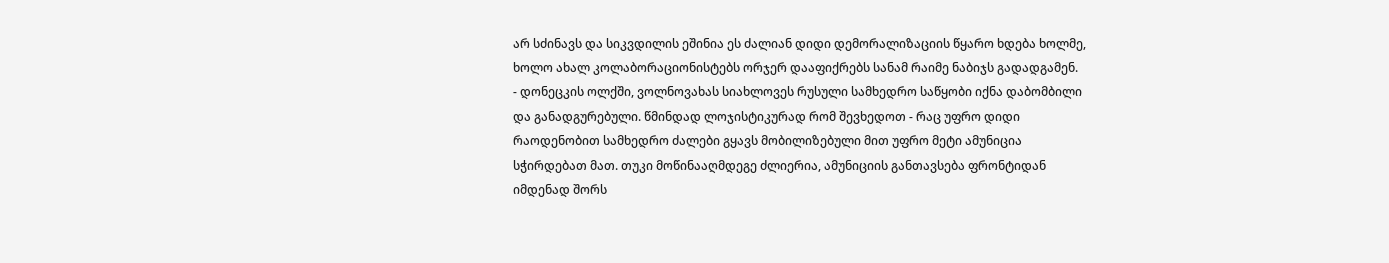არ სძინავს და სიკვდილის ეშინია ეს ძალიან დიდი დემორალიზაციის წყარო ხდება ხოლმე, ხოლო ახალ კოლაბორაციონისტებს ორჯერ დააფიქრებს სანამ რაიმე ნაბიჯს გადადგამენ.
- დონეცკის ოლქში, ვოლნოვახას სიახლოვეს რუსული სამხედრო საწყობი იქნა დაბომბილი და განადგურებული. წმინდად ლოჯისტიკურად რომ შევხედოთ - რაც უფრო დიდი რაოდენობით სამხედრო ძალები გყავს მობილიზებული მით უფრო მეტი ამუნიცია სჭირდებათ მათ. თუკი მოწინააღმდეგე ძლიერია, ამუნიციის განთავსება ფრონტიდან იმდენად შორს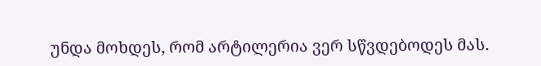უნდა მოხდეს, რომ არტილერია ვერ სწვდებოდეს მას.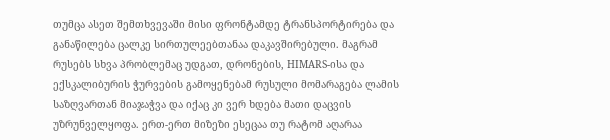თუმცა ასეთ შემთხვევაში მისი ფრონტამდე ტრანსპორტირება და განაწილება ცალკე სირთულეებთანაა დაკავშირებული. მაგრამ რუსებს სხვა პრობლემაც უდგათ, დრონების, HIMARS-ისა და ექსკალიბურის ჭურვების გამოყენებამ რუსული მომარაგება ლამის საზღვართან მიაჯაჭვა და იქაც კი ვერ ხდება მათი დაცვის უზრუნველყოფა. ერთ-ერთ მიზეზი ესეცაა თუ რატომ აღარაა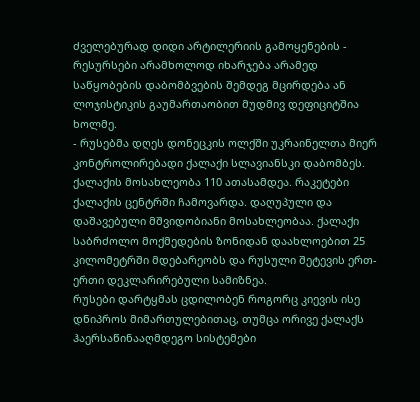ძველებურად დიდი არტილერიის გამოყენების - რესურსები არამხოლოდ იხარჯება არამედ საწყობების დაბომბვების შემდეგ მცირდება ან ლოჯისტიკის გაუმართაობით მუდმივ დეფიციტშია ხოლმე.
- რუსებმა დღეს დონეცკის ოლქში უკრაინელთა მიერ კონტროლირებადი ქალაქი სლავიანსკი დაბომბეს. ქალაქის მოსახლეობა 110 ათასამდეა. რაკეტები ქალაქის ცენტრში ჩამოვარდა. დაღუპული და დაშავებული მშვიდობიანი მოსახლეობაა. ქალაქი საბრძოლო მოქმედების ზონიდან დაახლოებით 25 კილომეტრში მდებარეობს და რუსული შეტევის ერთ-ერთი დეკლარირებული სამიზნეა.
რუსები დარტყმას ცდილობენ როგორც კიევის ისე დნიპროს მიმართულებითაც, თუმცა ორივე ქალაქს ჰაერსაწინააღმდეგო სისტემები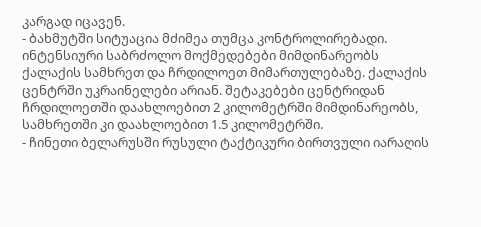კარგად იცავენ.
- ბახმუტში სიტუაცია მძიმეა თუმცა კონტროლირებადი. ინტენსიური საბრძოლო მოქმედებები მიმდინარეობს ქალაქის სამხრეთ და ჩრდილოეთ მიმართულებაზე. ქალაქის ცენტრში უკრაინელები არიან. შეტაკებები ცენტრიდან ჩრდილოეთში დაახლოებით 2 კილომეტრში მიმდინარეობს, სამხრეთში კი დაახლოებით 1.5 კილომეტრში.
- ჩინეთი ბელარუსში რუსული ტაქტიკური ბირთვული იარაღის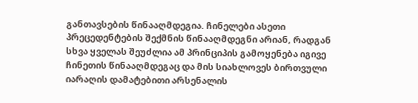განთავსების წინააღმდეგია. ჩინელები ასეთი პრეცედენტების შექმნის წინააღმდეგნი არიან, რადგან სხვა ყველას შეუძლია ამ პრინციპის გამოყენება იგივე ჩინეთის წინააღმდეგაც და მის სიახლოვეს ბირთვული იარაღის დამატებითი არსენალის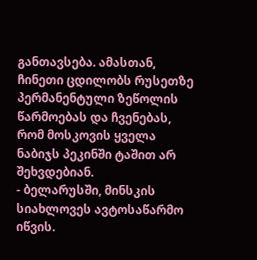განთავსება. ამასთან, ჩინეთი ცდილობს რუსეთზე პერმანენტული ზეწოლის წარმოებას და ჩვენებას, რომ მოსკოვის ყველა ნაბიჯს პეკინში ტაშით არ შეხვდებიან.
- ბელარუსში, მინსკის სიახლოვეს ავტოსაწარმო იწვის.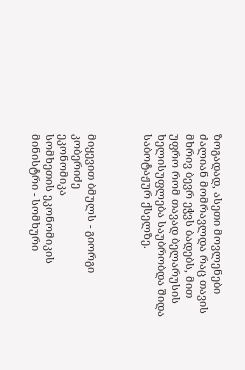ზოგადად, ასეთი მოვლენები ძალიან მომრავლდა რაც თავის მხრივ ბევრ ეჭვს ბადებს, მით უფრო რომ თავად ბელარუსის ხელისუფლება საუბრობდა შიდა საბოტაჟურ ქსელზე.



მიყევით ბმულს - გიორგი კობერიძე
ეკონომიკა
სომხეთის ეკონომიკის მინისტრი - სომხური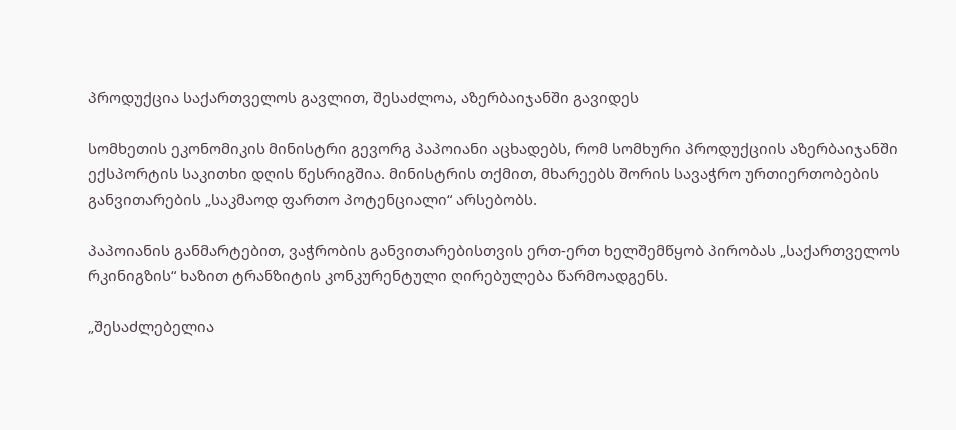პროდუქცია საქართველოს გავლით, შესაძლოა, აზერბაიჯანში გავიდეს

სომხეთის ეკონომიკის მინისტრი გევორგ პაპოიანი აცხადებს, რომ სომხური პროდუქციის აზერბაიჯანში ექსპორტის საკითხი დღის წესრიგშია. მინისტრის თქმით, მხარეებს შორის სავაჭრო ურთიერთობების განვითარების „საკმაოდ ფართო პოტენციალი“ არსებობს.

პაპოიანის განმარტებით, ვაჭრობის განვითარებისთვის ერთ-ერთ ხელშემწყობ პირობას „საქართველოს რკინიგზის“ ხაზით ტრანზიტის კონკურენტული ღირებულება წარმოადგენს.

„შესაძლებელია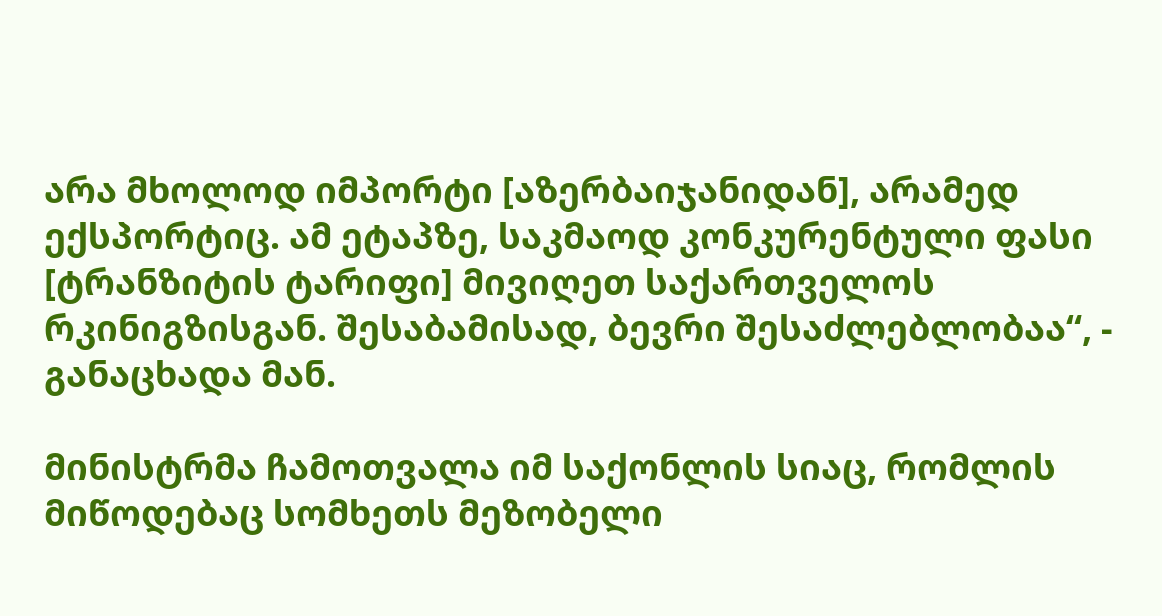არა მხოლოდ იმპორტი [აზერბაიჯანიდან], არამედ ექსპორტიც. ამ ეტაპზე, საკმაოდ კონკურენტული ფასი [ტრანზიტის ტარიფი] მივიღეთ საქართველოს რკინიგზისგან. შესაბამისად, ბევრი შესაძლებლობაა“, - განაცხადა მან.

მინისტრმა ჩამოთვალა იმ საქონლის სიაც, რომლის მიწოდებაც სომხეთს მეზობელი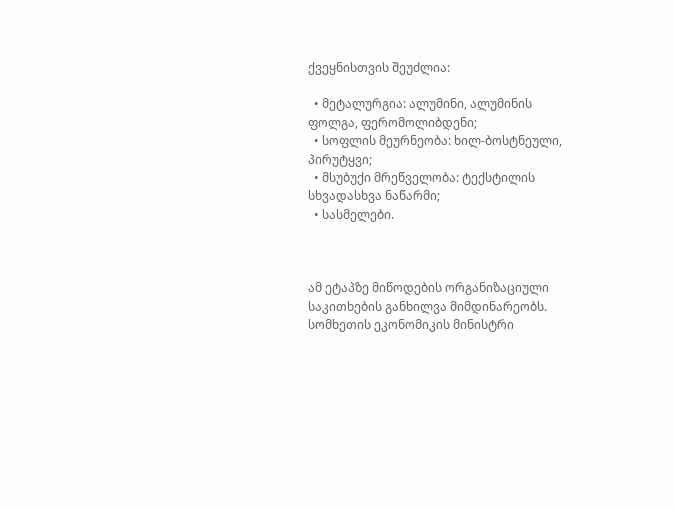ქვეყნისთვის შეუძლია:

  • მეტალურგია: ალუმინი, ალუმინის ფოლგა, ფერომოლიბდენი;
  • სოფლის მეურნეობა: ხილ-ბოსტნეული, პირუტყვი;
  • მსუბუქი მრეწველობა: ტექსტილის სხვადასხვა ნაწარმი;
  • სასმელები.



ამ ეტაპზე მიწოდების ორგანიზაციული საკითხების განხილვა მიმდინარეობს. სომხეთის ეკონომიკის მინისტრი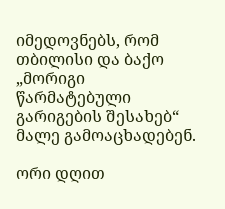იმედოვნებს, რომ თბილისი და ბაქო „მორიგი წარმატებული გარიგების შესახებ“ მალე გამოაცხადებენ.

ორი დღით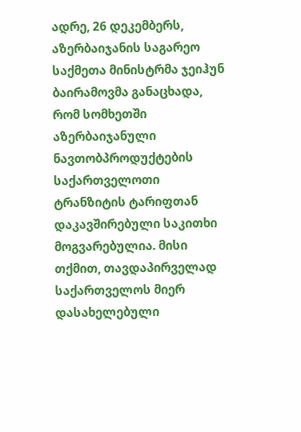ადრე, 26 დეკემბერს, აზერბაიჯანის საგარეო საქმეთა მინისტრმა ჯეიჰუნ ბაირამოვმა განაცხადა, რომ სომხეთში აზერბაიჯანული ნავთობპროდუქტების საქართველოთი ტრანზიტის ტარიფთან დაკავშირებული საკითხი მოგვარებულია. მისი თქმით, თავდაპირველად საქართველოს მიერ დასახელებული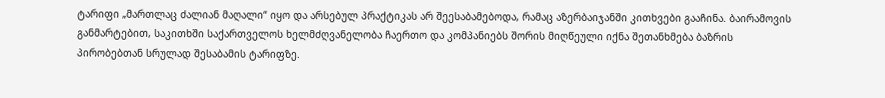ტარიფი „მართლაც ძალიან მაღალი“ იყო და არსებულ პრაქტიკას არ შეესაბამებოდა, რამაც აზერბაიჯანში კითხვები გააჩინა. ბაირამოვის განმარტებით, საკითხში საქართველოს ხელმძღვანელობა ჩაერთო და კომპანიებს შორის მიღწეული იქნა შეთანხმება ბაზრის პირობებთან სრულად შესაბამის ტარიფზე.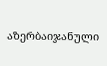აზერბაიჯანული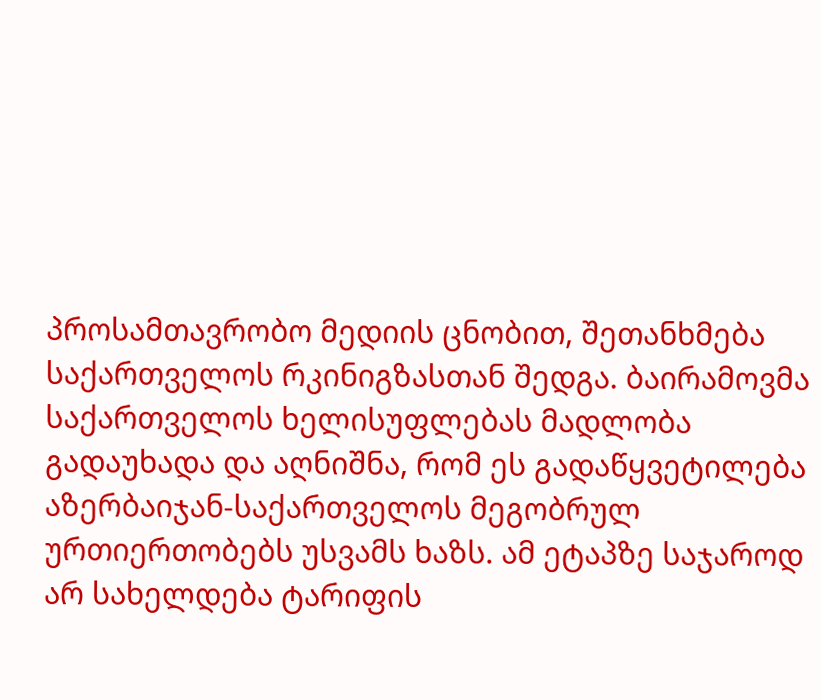პროსამთავრობო მედიის ცნობით, შეთანხმება საქართველოს რკინიგზასთან შედგა. ბაირამოვმა საქართველოს ხელისუფლებას მადლობა გადაუხადა და აღნიშნა, რომ ეს გადაწყვეტილება აზერბაიჯან-საქართველოს მეგობრულ ურთიერთობებს უსვამს ხაზს. ამ ეტაპზე საჯაროდ არ სახელდება ტარიფის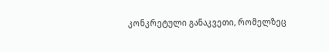კონკრეტული განაკვეთი, რომელზეც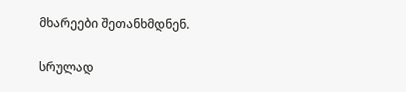მხარეები შეთანხმდნენ.

სრულად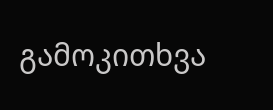გამოკითხვა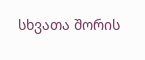სხვათა შორის